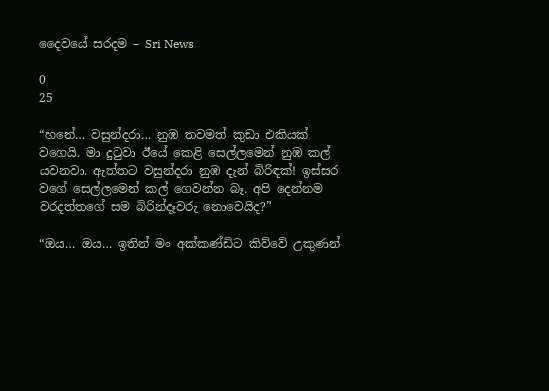දෛවයේ සරදම – Sri News

0
25

“හනේ… වසුන්දරා… නුඹ තවමත් කුඩා එකියක් වගෙයි. මා දුටුවා ඊයේ කෙළි සෙල්ලමෙන් නුඹ කල් යවනවා. ඇත්තට වසුන්දරා නුඹ දැන් බිරිඳක්! ඉස්සර වගේ සෙල්ලමෙන් කල් ගෙවන්න බෑ. අපි දෙන්නම වරදත්තගේ සම බිරින්දෑවරු නොවෙයිද?”

“ඔය… ඔය… ඉතින් මං අක්කණ්ඩිට කිව්වේ උකුණන්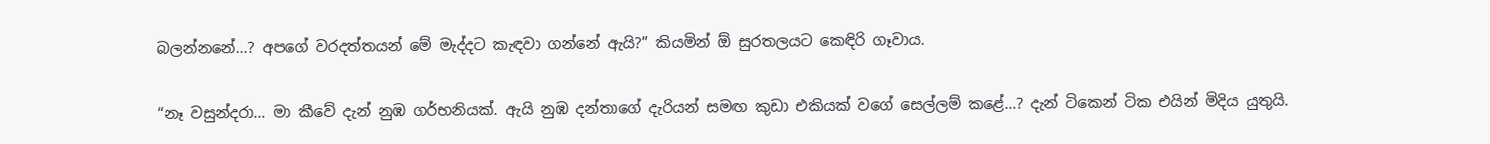බලන්නනේ…? අපගේ වරදත්තයන් මේ මැද්දට කැඳවා ගන්නේ ඇයි?” කියමින් ඕ සුරතලයට කෙඳිරි ගෑවාය.

“නෑ වසුන්දරා… මා කීවේ දැන් නුඹ ගර්භනියක්. ඇයි නුඹ දන්තාගේ දැරියන් සමඟ කුඩා එකියක් වගේ සෙල්ලම් කළේ…? දැන් ටිකෙන් ටික එයින් මිදිය යුතුයි.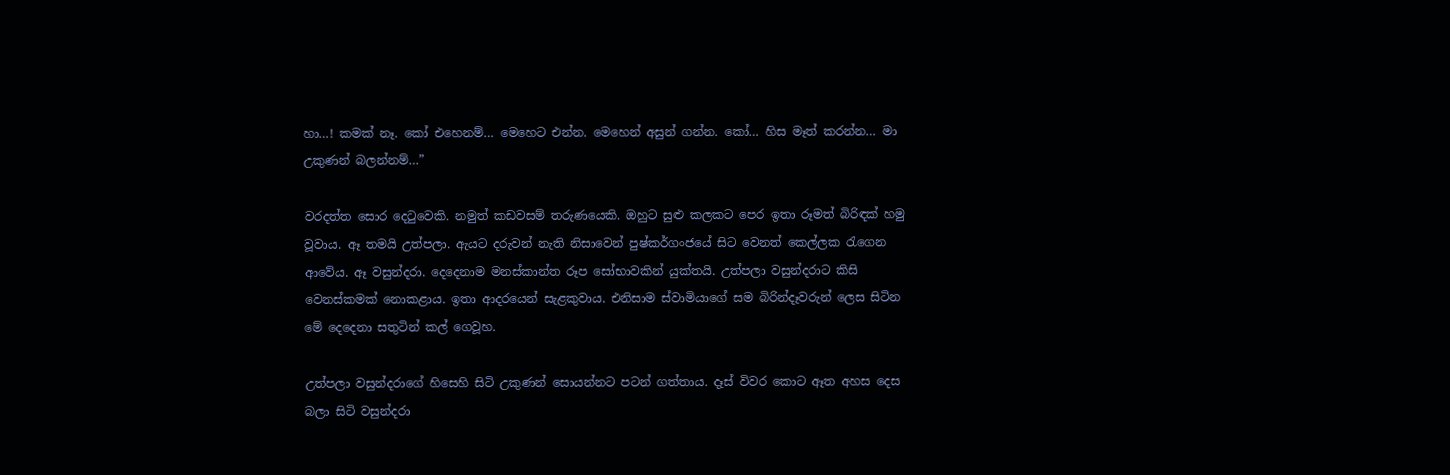හා…! කමක් නෑ. කෝ එහෙනම්… මෙහෙට එන්න. මෙහෙන් අසුන් ගන්න. කෝ… හිස මෑත් කරන්න… මා උකුණන් බලන්නම්…”

වරදත්ත සොර දෙටුවෙකි. නමුත් කඩවසම් තරුණයෙකි. ඔහුට සුළු කලකට පෙර ඉතා රූමත් බිරිඳක් හමු වූවාය. ඈ තමයි උත්පලා. ඇයට දරුවන් නැති නිසාවෙන් පුෂ්කර්ගංජයේ සිට වෙනත් කෙල්ලක රැගෙන ආවේය. ඈ වසුන්දරා. දෙදෙනාම මනස්කාන්ත රූප සෝභාවකින් යුක්තයි. උත්පලා වසුන්දරාට කිසි වෙනස්කමක් නොකළාය. ඉතා ආදරයෙන් සැළකුවාය. එනිසාම ස්වාමියාගේ සම බිරින්දෑවරුන් ලෙස සිටින මේ දෙදෙනා සතුටින් කල් ගෙවූහ.

උත්පලා වසුන්දරාගේ හිසෙහි සිටි උකුණන් සොයන්නට පටන් ගත්තාය. දෑස් විවර කොට ඈත අහස දෙස බලා සිටි වසුන්දරා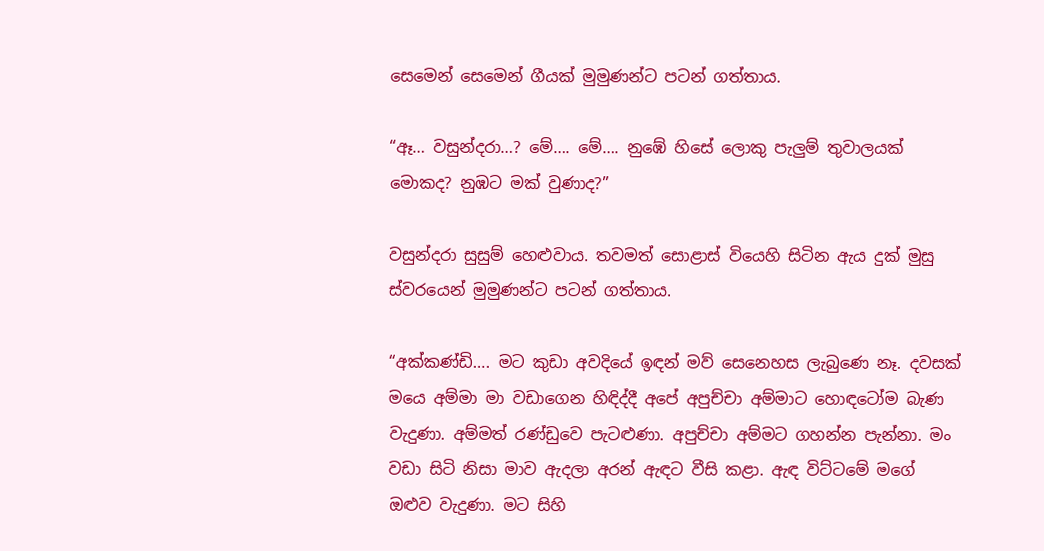සෙමෙන් සෙමෙන් ගීයක් මුමුණන්ට පටන් ගත්තාය.

“ඈ… වසුන්දරා…? මේ…. මේ…. නුඹේ හිසේ ලොකු පැලුම් තුවාලයක් මොකද? නුඹට මක් වුණාද?”

වසුන්දරා සුසුම් හෙළුවාය. තවමත් සොළාස් වියෙහි සිටින ඇය දුක් මුසු ස්වරයෙන් මුමුණන්ට පටන් ගත්තාය.

“අක්කණ්ඩි…. මට කුඩා අවදියේ ඉඳන් මව් සෙනෙහස ලැබුණෙ නෑ. දවසක් මයෙ අම්මා මා වඩාගෙන හිඳිද්දී අපේ අපුච්චා අම්මාට හොඳටෝම බැණ වැදුණා. අම්මත් රණ්ඩුවෙ පැටළුණා. අපුච්චා අම්මට ගහන්න පැන්නා. මං වඩා සිටි නිසා මාව ඇදලා අරන් ඇඳට වීසි කළා. ඇඳ විට්ටමේ මගේ ඔළුව වැදුණා. මට සිහි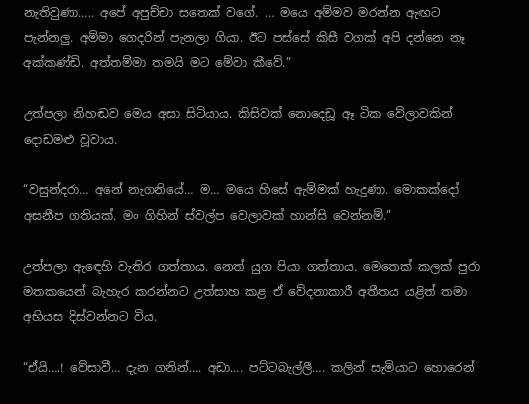නැතිවුණා….. අපේ අපුච්චා සතෙක් වගේ. … මයෙ අම්මව මරන්න ඇඟට පැන්නලු. අම්මා ගෙදරින් පැනලා ගියා. ඊට පස්සේ කිසී වගක් අපි දන්නෙ නෑ අක්කණ්ඩි. අත්තම්මා තමයි මට මේවා කීවේ.”

උත්පලා නිහඬව මෙය අසා සිටියාය. කිසිවක් නොදෙඩූ ඈ ටික වේලාවකින් දොඩමළු වූවාය.

“වසුන්දරා… අනේ නැගනියේ… ම… මයෙ හිසේ ඇම්මක් හැදුණා. මොකක්දෝ අසනීප ගතියක්. මං ගිහින් ස්වල්ප වෙලාවක් හාන්සි වෙන්නම්.”

උත්පලා ඇඳෙහි වැතිර ගත්තාය. නෙත් යුග පියා ගත්තාය. මෙතෙක් කලක් පුරා මතකයෙන් බැහැර කරන්නට උත්සාහ කළ ඒ වේදනාකාරී අතීතය යළිත් තමා අභියස දිස්වන්නට විය.

“ඒයි….! වේසාවී… දැන ගනින්…. අඩා…. පට්ටබැල්ලී…. කලින් සැමියාට හොරෙන්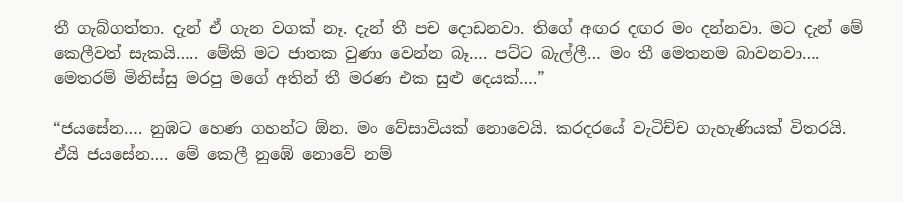තී ගැබ්ගත්තා. දැන් ඒ ගැන වගක් නෑ. දැන් තී පච දොඩනවා. තිගේ අඟර දඟර මං දන්නවා. මට දැන් මේ කෙලීවත් සැකයි….. මේකි මට ජාතක වුණා වෙන්න බෑ…. පට්ට බැල්ලී… මං තී මෙතනම බාවනවා…. මෙතරම් මිනිස්සු මරපු මගේ අතින් තී මරණ එක සුළු දෙයක්….”

“ජයසේන…. නුඹට හෙණ ගහන්ට ඕන. මං වේසාවියක් නොවෙයි. කරදරයේ වැටිච්ච ගැහැණියක් විතරයි. ඒයි ජයසේන…. මේ කෙලී නුඹේ නොවේ නම්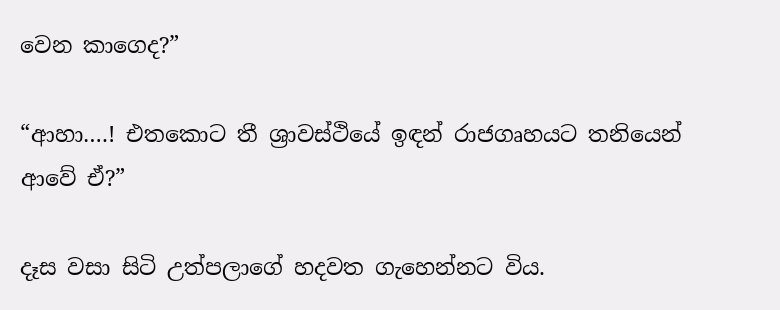වෙන කාගෙද?”

“ආහා….! එතකොට තී ශ්‍රාවස්ථියේ ඉඳන් රාජගෘහයට තනියෙන් ආවේ ඒ?”

දෑස වසා සිටි උත්පලාගේ හදවත ගැහෙන්නට විය.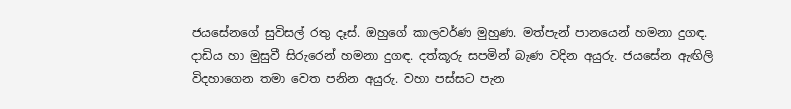ජයසේනගේ සුවිසල් රතු දෑස්. ඔහුගේ කාලවර්ණ මුහුණ. මත්පැන් පානයෙන් හමනා දුගඳ. දාඩිය හා මුසුවී සිරුරෙන් හමනා දුගඳ. දත්කූරු සපමින් බැණ වදින අයුරු. ජයසේන ඇඟිලි විදහාගෙන තමා වෙත පනින අයුරු. වහා පස්සට පැන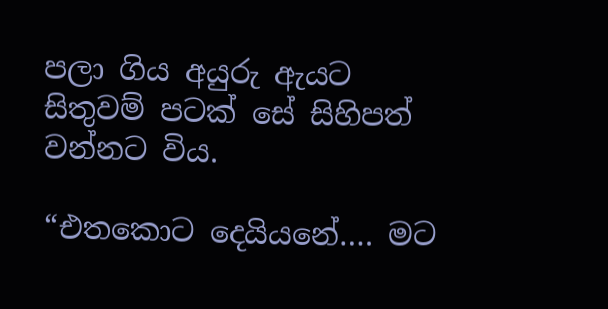පලා ගිය අයුරු ඇයට සිතුවම් පටක් සේ සිහිපත් වන්නට විය.

“එතකොට දෙයියනේ…. මට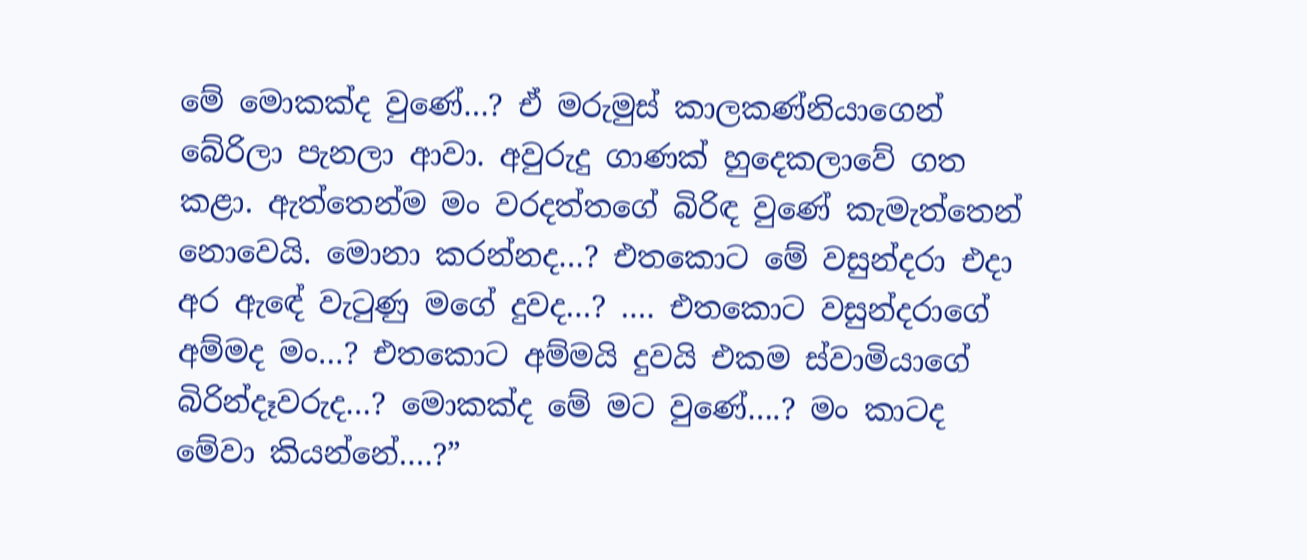මේ මොකක්ද වුණේ…? ඒ මරුමුස් කාලකණ්නියාගෙන් බේරිලා පැනලා ආවා. අවුරුදු ගාණක් හුදෙකලාවේ ගත කළා. ඇත්තෙන්ම මං වරදත්තගේ බිරිඳ වුණේ කැමැත්තෙන් නොවෙයි. මොනා කරන්නද…? එතකොට මේ වසුන්දරා එදා අර ඇඳේ වැටුණු මගේ දුවද…? …. එතකොට වසුන්දරාගේ අම්මද මං…? එතකොට අම්මයි දුවයි එකම ස්වාමියාගේ බිරින්දෑවරුද…? මොකක්ද මේ මට වුණේ….? මං කාටද මේවා කියන්නේ….?”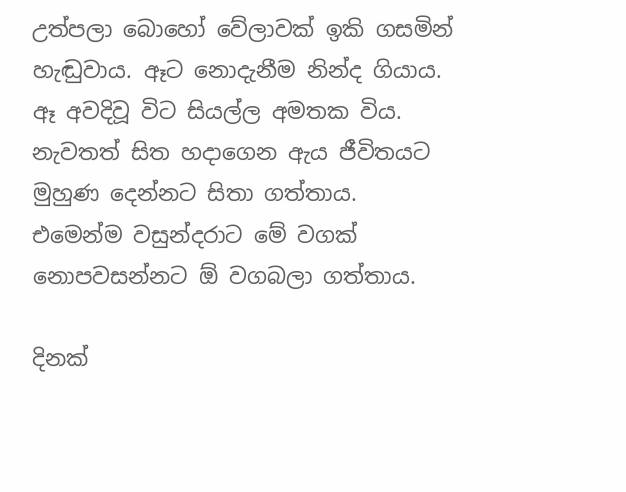උත්පලා බොහෝ වේලාවක් ඉකි ගසමින් හැඬුවාය. ඈට නොදැනීම නින්ද ගියාය. ඈ අවදිවූ විට සියල්ල අමතක විය. නැවතත් සිත හදාගෙන ඇය ජීවිතයට මුහුණ දෙන්නට සිතා ගත්තාය. එමෙන්ම වසුන්දරාට මේ වගක් නොපවසන්නට ඕ වගබලා ගත්තාය.

දිනක්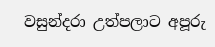වසුන්දරා උත්පලාට අපූරු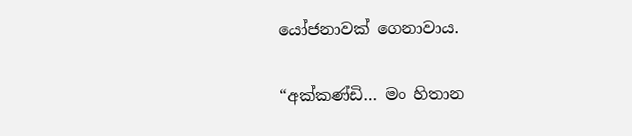යෝජනාවක් ගෙනාවාය.

“අක්කණ්ඩි… මං හිතාන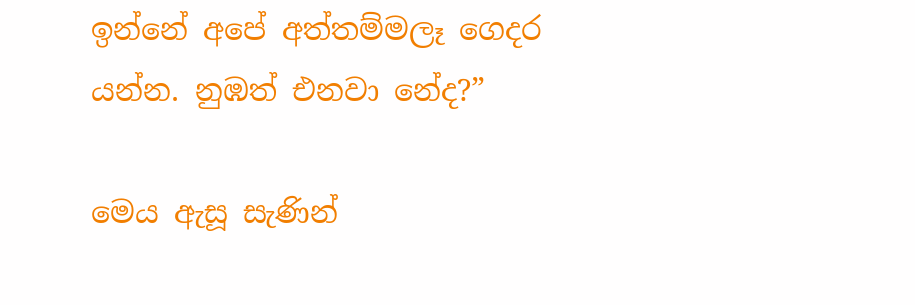ඉන්නේ අපේ අත්තම්මලෑ ගෙදර යන්න. නුඹත් එනවා නේද?”

මෙය ඇසූ සැණින්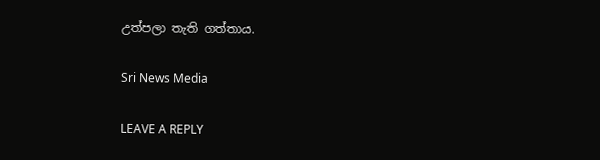උත්පලා තැති ගත්තාය.

Sri News Media

LEAVE A REPLY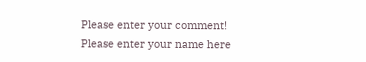Please enter your comment!
Please enter your name here